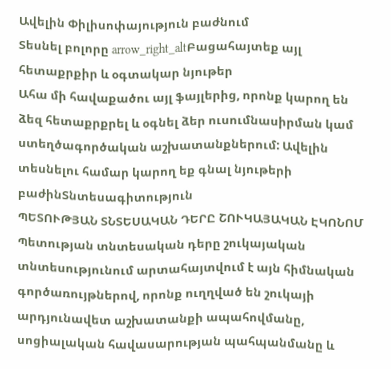Ավելին Փիլիսոփայություն բաժնում
Տեսնել բոլորը arrow_right_altԲացահայտեք այլ հետաքրքիր և օգտակար նյութեր
Ահա մի հավաքածու այլ ֆայլերից, որոնք կարող են ձեզ հետաքրքրել և օգնել ձեր ուսումնասիրման կամ ստեղծագործական աշխատանքներում: Ավելին տեսնելու համար կարող եք գնալ նյութերի բաժինՏնտեսագիտություն
ՊԵՏՈՒԹՅԱՆ ՏՆՏԵՍԱԿԱՆ ԴԵՐԸ ՇՈՒԿԱՅԱԿԱՆ ԷԿՈՆՈՄ
Պետության տնտեսական դերը շուկայական տնտեսությունում արտահայտվում է այն հիմնական գործառույթներով, որոնք ուղղված են շուկայի արդյունավետ աշխատանքի ապահովմանը, սոցիալական հավասարության պահպանմանը և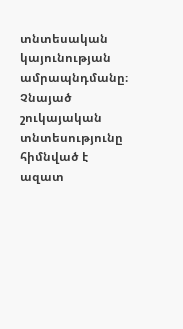տնտեսական կայունության ամրապնդմանը։ Չնայած շուկայական տնտեսությունը հիմնված է ազատ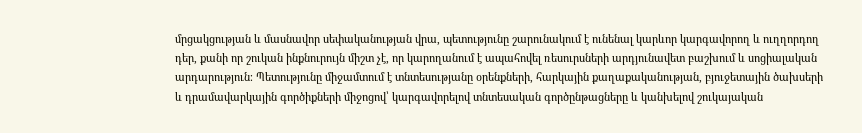մրցակցության և մասնավոր սեփականության վրա, պետությունը շարունակում է ունենալ կարևոր կարգավորող և ուղղորդող դեր, քանի որ շուկան ինքնուրույն միշտ չէ, որ կարողանում է ապահովել ռեսուրսների արդյունավետ բաշխում և սոցիալական արդարություն։ Պետությունը միջամտում է տնտեսությանը օրենքների, հարկային քաղաքականության, բյուջետային ծախսերի և դրամավարկային գործիքների միջոցով՝ կարգավորելով տնտեսական գործընթացները և կանխելով շուկայական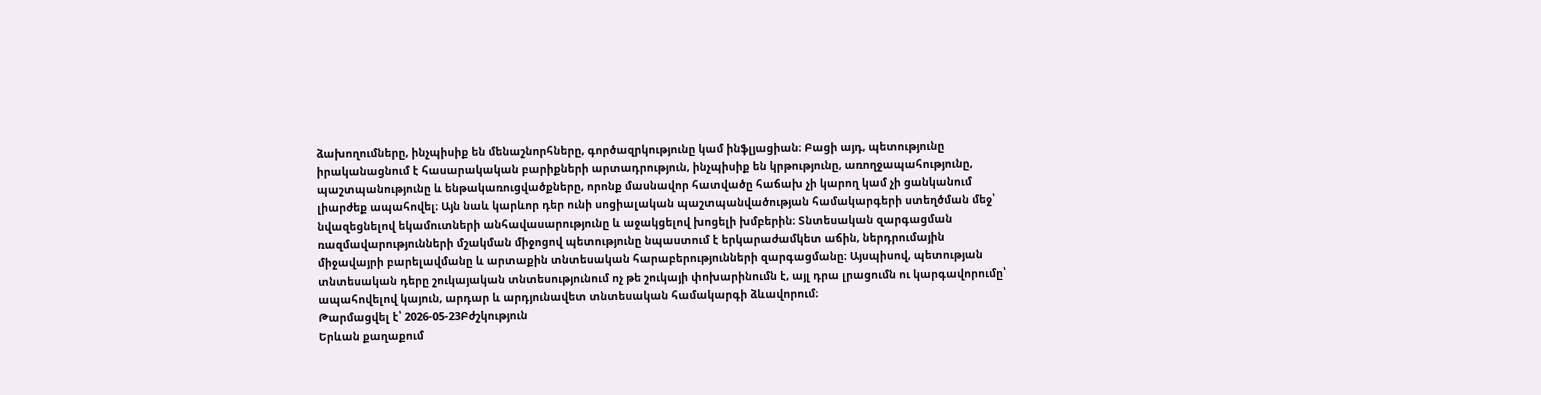ձախողումները, ինչպիսիք են մենաշնորհները, գործազրկությունը կամ ինֆլյացիան։ Բացի այդ, պետությունը իրականացնում է հասարակական բարիքների արտադրություն, ինչպիսիք են կրթությունը, առողջապահությունը, պաշտպանությունը և ենթակառուցվածքները, որոնք մասնավոր հատվածը հաճախ չի կարող կամ չի ցանկանում լիարժեք ապահովել։ Այն նաև կարևոր դեր ունի սոցիալական պաշտպանվածության համակարգերի ստեղծման մեջ՝ նվազեցնելով եկամուտների անհավասարությունը և աջակցելով խոցելի խմբերին։ Տնտեսական զարգացման ռազմավարությունների մշակման միջոցով պետությունը նպաստում է երկարաժամկետ աճին, ներդրումային միջավայրի բարելավմանը և արտաքին տնտեսական հարաբերությունների զարգացմանը։ Այսպիսով, պետության տնտեսական դերը շուկայական տնտեսությունում ոչ թե շուկայի փոխարինումն է, այլ դրա լրացումն ու կարգավորումը՝ ապահովելով կայուն, արդար և արդյունավետ տնտեսական համակարգի ձևավորում։
Թարմացվել է՝ 2026-05-23Բժշկություն
Երևան քաղաքում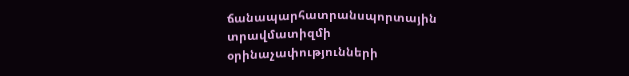ճանապարհատրանսպորտային տրավմատիզմի օրինաչափությունների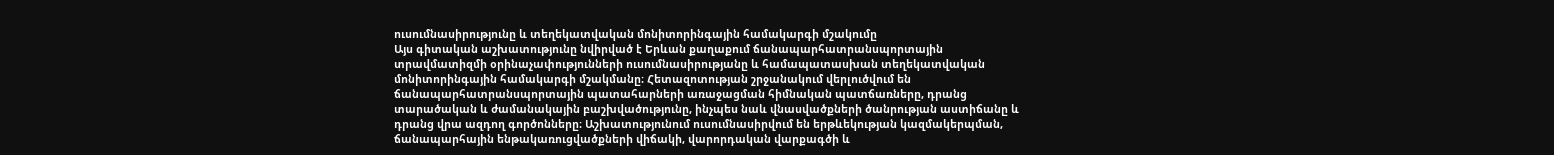ուսումնասիրությունը և տեղեկատվական մոնիտորինգային համակարգի մշակումը
Այս գիտական աշխատությունը նվիրված է Երևան քաղաքում ճանապարհատրանսպորտային տրավմատիզմի օրինաչափությունների ուսումնասիրությանը և համապատասխան տեղեկատվական մոնիտորինգային համակարգի մշակմանը։ Հետազոտության շրջանակում վերլուծվում են ճանապարհատրանսպորտային պատահարների առաջացման հիմնական պատճառները, դրանց տարածական և ժամանակային բաշխվածությունը, ինչպես նաև վնասվածքների ծանրության աստիճանը և դրանց վրա ազդող գործոնները։ Աշխատությունում ուսումնասիրվում են երթևեկության կազմակերպման, ճանապարհային ենթակառուցվածքների վիճակի, վարորդական վարքագծի և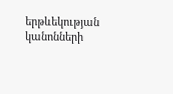երթևեկության կանոնների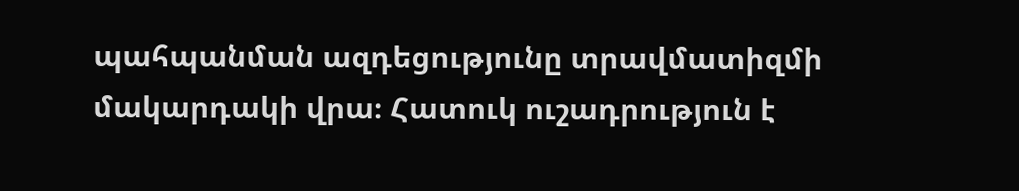պահպանման ազդեցությունը տրավմատիզմի մակարդակի վրա։ Հատուկ ուշադրություն է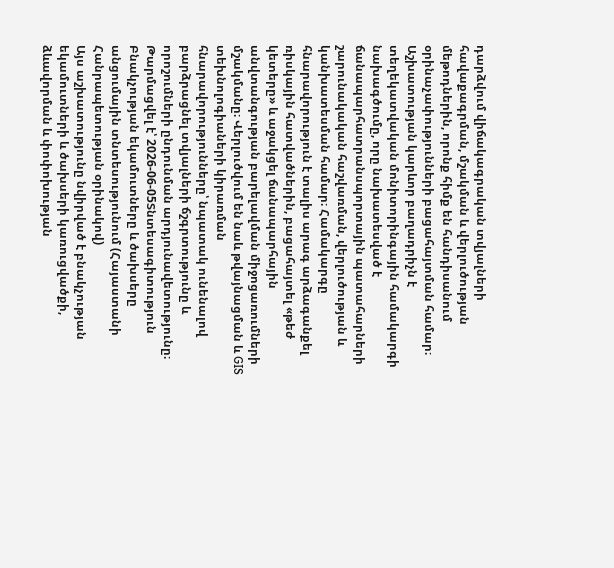դարձվում վիճակագրական տվյալների հավաքագրման, մշակման և վերլուծության մեթոդներին, որոնք հիմք են հանդիսանում օրինաչափությունների բացահայտման համար։ Աշխատության կարևոր բաղադրիչն է տեղեկատվական մոնիտորինգային համակարգի նախագծումը, որը նախատեսված է ճանապարհատրանսպորտային պատահարների շարունակական հաշվառման, վերլուծության և կանխատեսման համար։ Համակարգը հնարավորություն է տալիս արագ արձագանքել ռիսկային հատվածներին, բացահայտել «թեժ կետերը» և աջակցել ճանապարհային անվտանգության բարելավման միջոցառումների մշակմանը։ Վերլուծվում են նաև թվայնացման և GIS տեխնոլոգիաների կիրառման հնարավորությունները՝ նպատակ ունենալով բարձրացնել տվյալների ճշգրտությունը և որոշումների ընդունման արդյունավետությունը։
Թարմացվել է՝ 2026-06-05Տնտեսագիտություն
Բնակչության եկամուտները և ծախսերը անցումային տնտեսությունում (Հայաստանի Հանրապետության օրինակով)
Այս աշխատությունը նվիրված է բնակչության եկամուտների և ծախսերի կառուցվածքի, ձևավորման և փոփոխության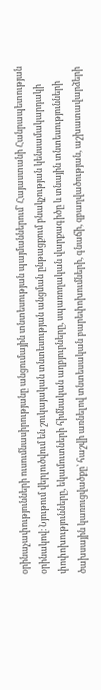օրինաչափությունների ուսումնասիրությանը անցումային տնտեսության պայմաններում՝ Հայաստանի Հանրապետության օրինակով։ Նյութում վերլուծվում են շուկայական տնտեսության անցման ընթացքում բնակչության կենսամակարդակի փոփոխությունները, եկամուտների հիմնական աղբյուրները, սպառողական վարքագիծը և տնային տնտեսությունների ծախսային կառուցվածքը՝ հաշվի առնելով տնտեսական բարեփոխումների, գնաճի, զբաղվածության, աշխատավարձերի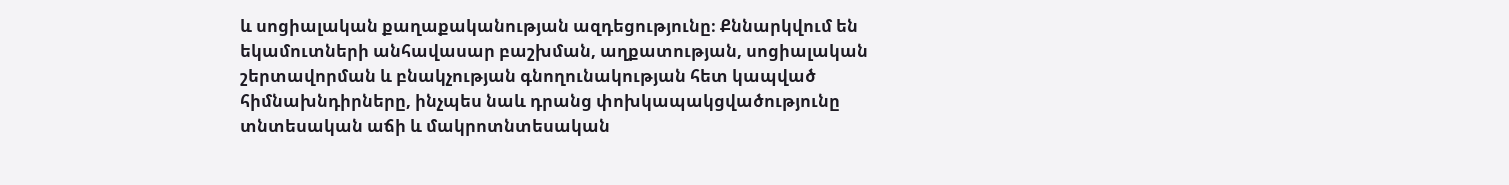և սոցիալական քաղաքականության ազդեցությունը։ Քննարկվում են եկամուտների անհավասար բաշխման, աղքատության, սոցիալական շերտավորման և բնակչության գնողունակության հետ կապված հիմնախնդիրները, ինչպես նաև դրանց փոխկապակցվածությունը տնտեսական աճի և մակրոտնտեսական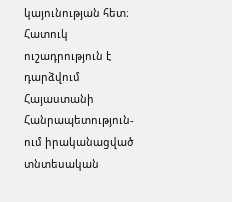կայունության հետ։ Հատուկ ուշադրություն է դարձվում Հայաստանի Հանրապետություն-ում իրականացված տնտեսական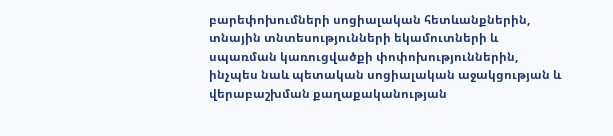բարեփոխումների սոցիալական հետևանքներին, տնային տնտեսությունների եկամուտների և սպառման կառուցվածքի փոփոխություններին, ինչպես նաև պետական սոցիալական աջակցության և վերաբաշխման քաղաքականության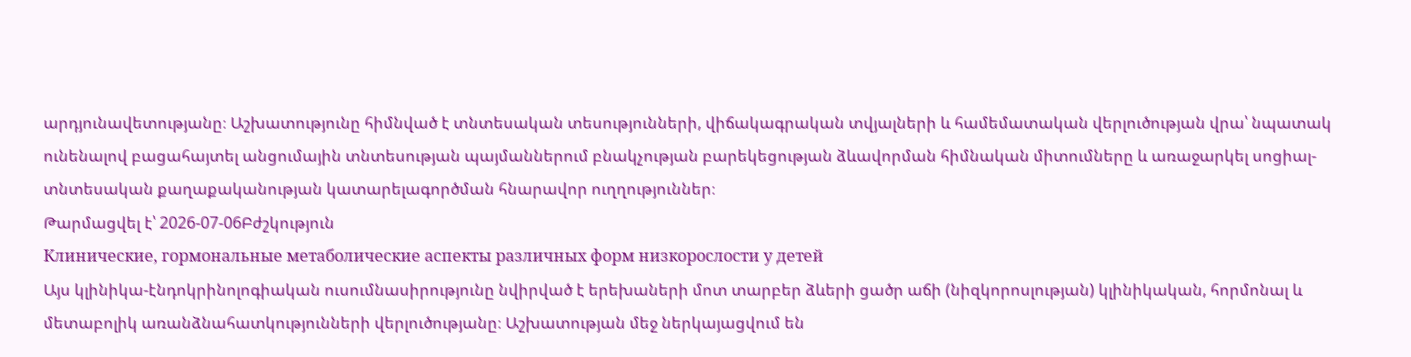արդյունավետությանը։ Աշխատությունը հիմնված է տնտեսական տեսությունների, վիճակագրական տվյալների և համեմատական վերլուծության վրա՝ նպատակ ունենալով բացահայտել անցումային տնտեսության պայմաններում բնակչության բարեկեցության ձևավորման հիմնական միտումները և առաջարկել սոցիալ-տնտեսական քաղաքականության կատարելագործման հնարավոր ուղղություններ։
Թարմացվել է՝ 2026-07-06Բժշկություն
Клинические, гормональные метаболические аспекты различных форм низкорослости у детей
Այս կլինիկա-էնդոկրինոլոգիական ուսումնասիրությունը նվիրված է երեխաների մոտ տարբեր ձևերի ցածր աճի (նիզկորոսլության) կլինիկական, հորմոնալ և մետաբոլիկ առանձնահատկությունների վերլուծությանը։ Աշխատության մեջ ներկայացվում են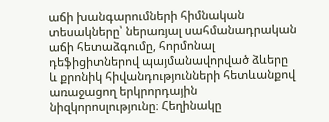աճի խանգարումների հիմնական տեսակները՝ ներառյալ սահմանադրական աճի հետաձգումը, հորմոնալ դեֆիցիտներով պայմանավորված ձևերը և քրոնիկ հիվանդությունների հետևանքով առաջացող երկրորդային նիզկորոսլությունը։ Հեղինակը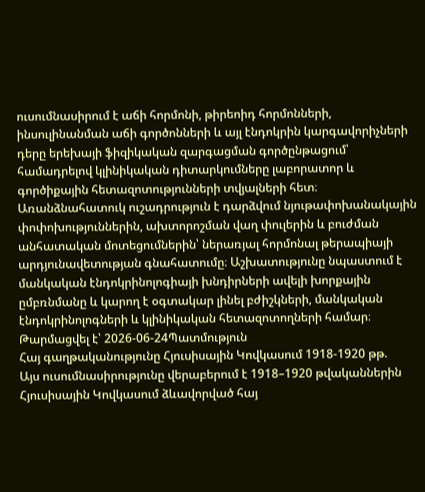ուսումնասիրում է աճի հորմոնի, թիրեոիդ հորմոնների, ինսուլինանման աճի գործոնների և այլ էնդոկրին կարգավորիչների դերը երեխայի ֆիզիկական զարգացման գործընթացում՝ համադրելով կլինիկական դիտարկումները լաբորատոր և գործիքային հետազոտությունների տվյալների հետ։ Առանձնահատուկ ուշադրություն է դարձվում նյութափոխանակային փոփոխություններին, ախտորոշման վաղ փուլերին և բուժման անհատական մոտեցումներին՝ ներառյալ հորմոնալ թերապիայի արդյունավետության գնահատումը։ Աշխատությունը նպաստում է մանկական էնդոկրինոլոգիայի խնդիրների ավելի խորքային ըմբռնմանը և կարող է օգտակար լինել բժիշկների, մանկական էնդոկրինոլոգների և կլինիկական հետազոտողների համար։
Թարմացվել է՝ 2026-06-24Պատմություն
Հայ գաղթականությունը Հյուսիսային Կովկասում 1918-1920 թթ.
Այս ուսումնասիրությունը վերաբերում է 1918–1920 թվականներին Հյուսիսային Կովկասում ձևավորված հայ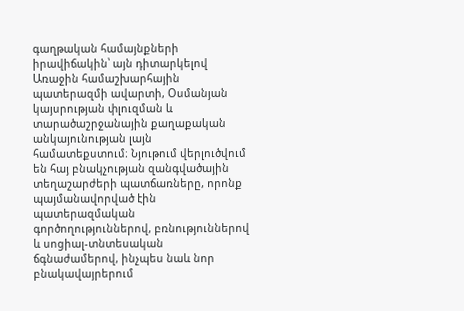գաղթական համայնքների իրավիճակին՝ այն դիտարկելով Առաջին համաշխարհային պատերազմի ավարտի, Օսմանյան կայսրության փլուզման և տարածաշրջանային քաղաքական անկայունության լայն համատեքստում։ Նյութում վերլուծվում են հայ բնակչության զանգվածային տեղաշարժերի պատճառները, որոնք պայմանավորված էին պատերազմական գործողություններով, բռնություններով և սոցիալ-տնտեսական ճգնաժամերով, ինչպես նաև նոր բնակավայրերում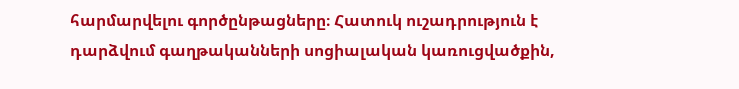հարմարվելու գործընթացները։ Հատուկ ուշադրություն է դարձվում գաղթականների սոցիալական կառուցվածքին,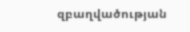զբաղվածության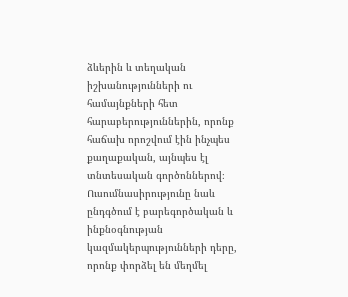ձևերին և տեղական իշխանությունների ու համայնքների հետ հարաբերություններին, որոնք հաճախ որոշվում էին ինչպես քաղաքական, այնպես էլ տնտեսական գործոններով։ Ուսումնասիրությունը նաև ընդգծում է բարեգործական և ինքնօգնության կազմակերպությունների դերը, որոնք փորձել են մեղմել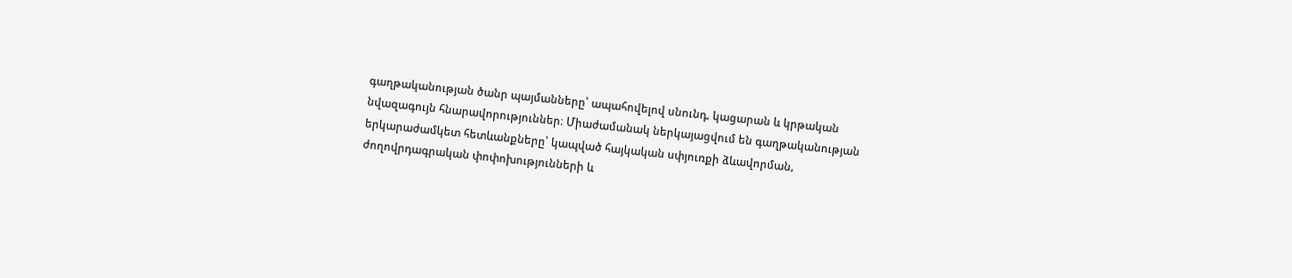գաղթականության ծանր պայմանները՝ ապահովելով սնունդ, կացարան և կրթական նվազագույն հնարավորություններ։ Միաժամանակ ներկայացվում են գաղթականության երկարաժամկետ հետևանքները՝ կապված հայկական սփյուռքի ձևավորման, ժողովրդագրական փոփոխությունների և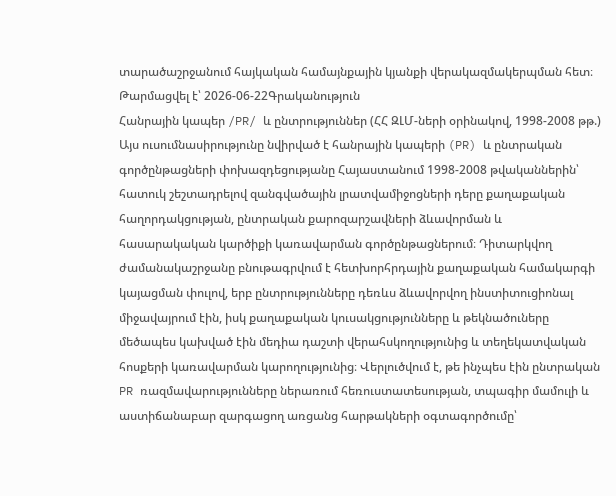տարածաշրջանում հայկական համայնքային կյանքի վերակազմակերպման հետ։
Թարմացվել է՝ 2026-06-22Գրականություն
Հանրային կապեր /PR/ և ընտրություններ (ՀՀ ԶԼՄ-ների օրինակով, 1998-2008 թթ.)
Այս ուսումնասիրությունը նվիրված է հանրային կապերի (PR) և ընտրական գործընթացների փոխազդեցությանը Հայաստանում 1998-2008 թվականներին՝ հատուկ շեշտադրելով զանգվածային լրատվամիջոցների դերը քաղաքական հաղորդակցության, ընտրական քարոզարշավների ձևավորման և հասարակական կարծիքի կառավարման գործընթացներում։ Դիտարկվող ժամանակաշրջանը բնութագրվում է հետխորհրդային քաղաքական համակարգի կայացման փուլով, երբ ընտրությունները դեռևս ձևավորվող ինստիտուցիոնալ միջավայրում էին, իսկ քաղաքական կուսակցությունները և թեկնածուները մեծապես կախված էին մեդիա դաշտի վերահսկողությունից և տեղեկատվական հոսքերի կառավարման կարողությունից։ Վերլուծվում է, թե ինչպես էին ընտրական PR ռազմավարությունները ներառում հեռուստատեսության, տպագիր մամուլի և աստիճանաբար զարգացող առցանց հարթակների օգտագործումը՝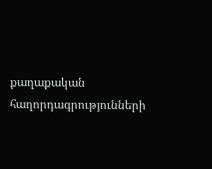քաղաքական հաղորդագրությունների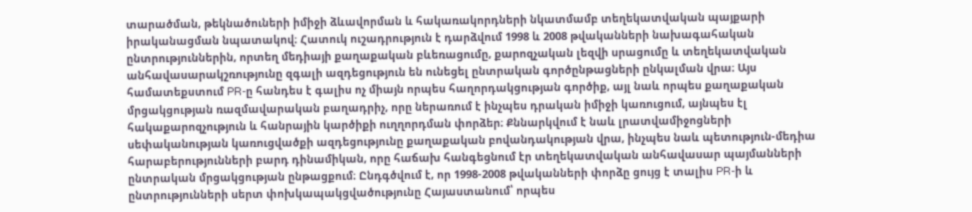տարածման, թեկնածուների իմիջի ձևավորման և հակառակորդների նկատմամբ տեղեկատվական պայքարի իրականացման նպատակով։ Հատուկ ուշադրություն է դարձվում 1998 և 2008 թվականների նախագահական ընտրություններին, որտեղ մեդիայի քաղաքական բևեռացումը, քարոզչական լեզվի սրացումը և տեղեկատվական անհավասարակշռությունը զգալի ազդեցություն են ունեցել ընտրական գործընթացների ընկալման վրա։ Այս համատեքստում PR-ը հանդես է գալիս ոչ միայն որպես հաղորդակցության գործիք, այլ նաև որպես քաղաքական մրցակցության ռազմավարական բաղադրիչ, որը ներառում է ինչպես դրական իմիջի կառուցում, այնպես էլ հակաքարոզչություն և հանրային կարծիքի ուղղորդման փորձեր։ Քննարկվում է նաև լրատվամիջոցների սեփականության կառուցվածքի ազդեցությունը քաղաքական բովանդակության վրա, ինչպես նաև պետություն-մեդիա հարաբերությունների բարդ դինամիկան, որը հաճախ հանգեցնում էր տեղեկատվական անհավասար պայմանների ընտրական մրցակցության ընթացքում։ Ընդգծվում է, որ 1998-2008 թվականների փորձը ցույց է տալիս PR-ի և ընտրությունների սերտ փոխկապակցվածությունը Հայաստանում՝ որպես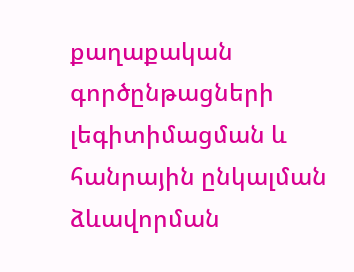քաղաքական գործընթացների լեգիտիմացման և հանրային ընկալման ձևավորման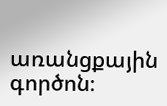առանցքային գործոն։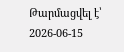Թարմացվել է՝ 2026-06-15